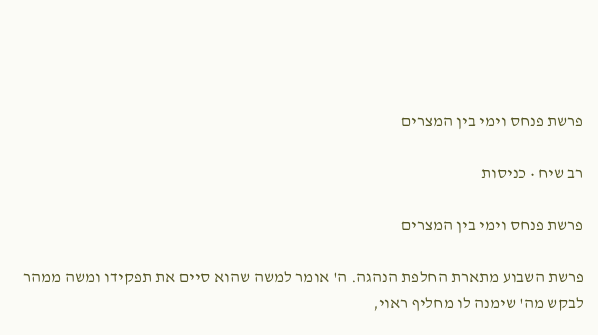פרשת פנחס וימי בין המצרים

רב שיח • כניסות

פרשת פנחס וימי בין המצרים

פרשת השבוע מתארת החלפת הנהגה. ה' אומר למשה שהוא סיים את תפקידו ומשה ממהר לבקש מה' שימנה לו מחליף ראוי,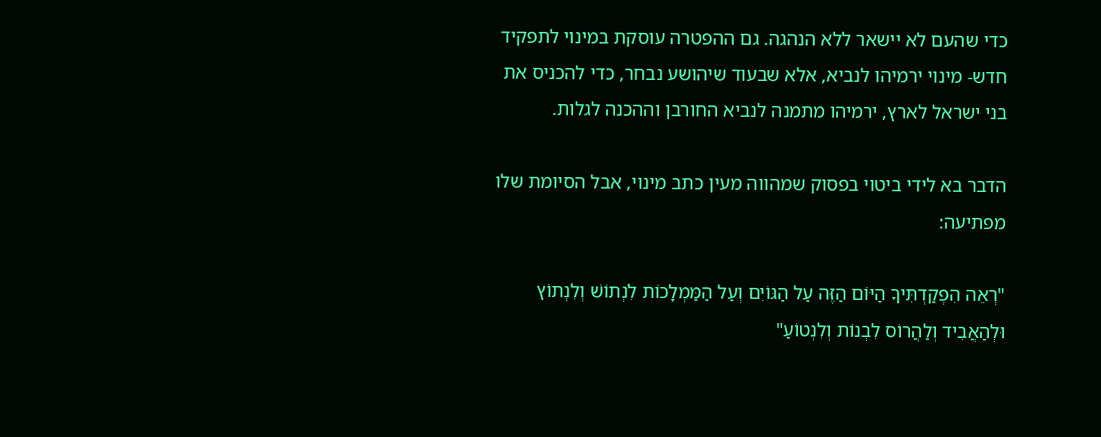כדי שהעם לא יישאר ללא הנהגה. גם ההפטרה עוסקת במינוי לתפקיד חדש- מינוי ירמיהו לנביא, אלא שבעוד שיהושע נבחר, כדי להכניס את בני ישראל לארץ, ירמיהו מתמנה לנביא החורבן וההכנה לגלות.

הדבר בא לידי ביטוי בפסוק שמהווה מעין כתב מינוי, אבל הסיומת שלו מפתיעה:

"רְאֵה הִפְקַדְתִּיךָ הַיּוֹם הַזֶּה עַל הַגּוֹיִם וְעַל הַמַּמְלָכוֹת לִנְתוֹשׁ וְלִנְתוֹץ וּלְהַאֲבִיד וְלַהֲרוֹס לִבְנוֹת וְלִנְטוֹעַ"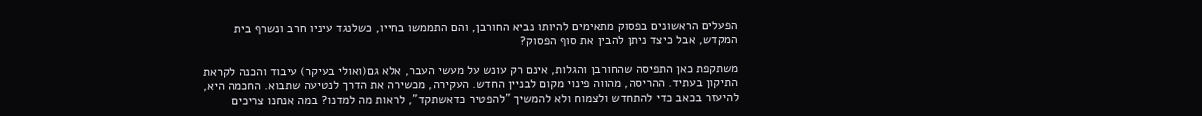הפעלים הראשונים בפסוק מתאימים להיותו נביא החורבן, והם התממשו בחייו, כשלנגד עיניו חרב ונשרף בית המקדש, אבל כיצד ניתן להבין את סוף הפסוק?

משתקפת כאן התפיסה שהחורבן והגלות, אינם רק עונש על מעשי העבר, אלא גם(ואולי בעיקר) עיבוד והכנה לקראת התיקון בעתיד. ההריסה, מהווה פינוי מקום לבניין החדש. העקירה, מכשירה את הדרך לנטיעה שתבוא. החכמה היא, להיעזר בכאב כדי להתחדש ולצמוח ולא להמשיך "להפטיר כדאשתקד", לראות מה למדנו? במה אנחנו צריכים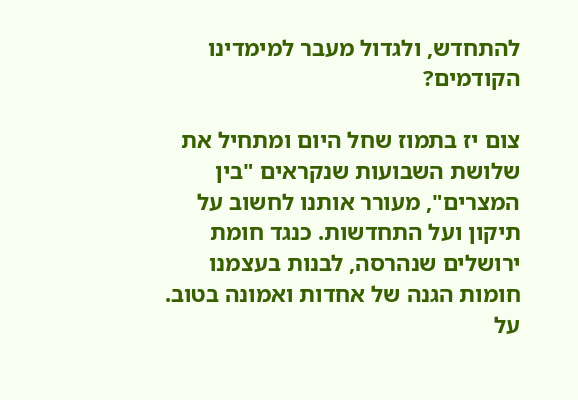להתחדש, ולגדול מעבר למימדינו הקודמים?

צום יז בתמוז שחל היום ומתחיל את שלושת השבועות שנקראים "בין המצרים", מעורר אותנו לחשוב על תיקון ועל התחדשות. כנגד חומת ירושלים שנהרסה, לבנות בעצמנו חומות הגנה של אחדות ואמונה בטוב. על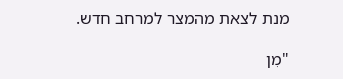מנת לצאת מהמצר למרחב חדש.

"מִן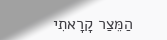הַמֵּצַר קָרָאתִי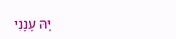יָּהּ עָנָנִי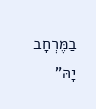בַמֶּרְחָב יָהּ"